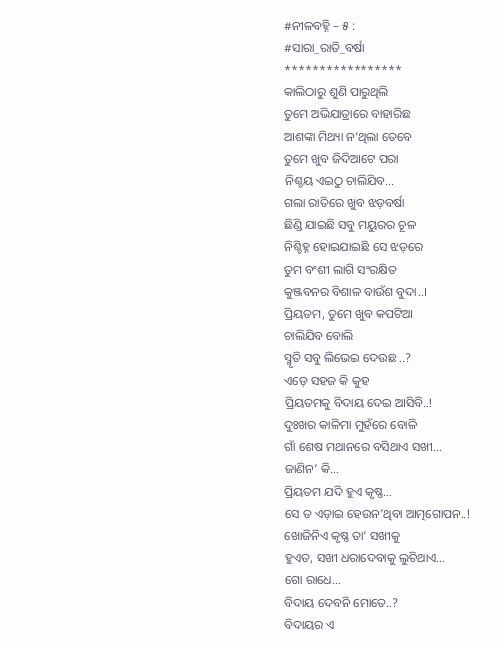#ନୀଳବହ୍ନି – ୫ :
#ସାରା_ରାତି_ବର୍ଷା
*****************
କାଲିଠାରୁ ଶୁଣି ପାରୁଥିଲି
ତୁମେ ଅଭିଯାତ୍ରାରେ ବାହାରିଛ
ଆଶଙ୍କା ମିଥ୍ୟା ନ’ଥିଲା ତେବେ
ତୁମେ ଖୁବ ଜିଦିଆଟେ ପରା
ନିଶ୍ଚୟ ଏଇଠୁ ଚାଲିଯିବ…
ଗଲା ରାତିରେ ଖୁବ ଝଡ଼ବର୍ଷା
ଛିଣ୍ଡି ଯାଇଛି ସବୁ ମୟୁରର ଚୂଳ
ନିଶ୍ଚିହ୍ନ ହୋଇଯାଇଛି ସେ ଝଡ଼ରେ
ତୁମ ବଂଶୀ ଲାଗି ସଂରକ୍ଷିତ
କୁଞ୍ଜବନର ବିଶାଳ ବାଉଁଶ ବୁଦା..।
ପ୍ରିୟତମ, ତୁମେ ଖୁବ କପଟିଆ
ଚାଲିଯିବ ବୋଲି
ସ୍ମୃତି ସବୁ ଲିଭେଇ ଦେଉଛ ..?
ଏଡ଼େ ସହଜ କି କୁହ
ପ୍ରିୟତମକୁ ବିଦାୟ ଦେଇ ଆସିବି..!
ଦୁଃଖର କାଳିମା ମୁହଁରେ ବୋଳି
ଗାଁ ଶେଷ ମଥାନରେ ବସିଥାଏ ସଖୀ…
ଜାଣିନ’ କି…
ପ୍ରିୟତମ ଯଦି ହୁଏ କୃଷ୍ଣ…
ସେ ତ ଏଡ଼ାଇ ହେଉନ’ଥିବା ଆତ୍ମଗୋପନ..!
ଖୋଜିନିଏ କୃଷ୍ଣ ତା’ ସଖୀକୁ
ହୁଏତ, ସଖୀ ଧରାଦେବାକୁ ଲୁଚିଥାଏ…
ଗୋ ରାଧେ…
ବିଦାୟ ଦେବନି ମୋତେ..?
ବିଦାୟର ଏ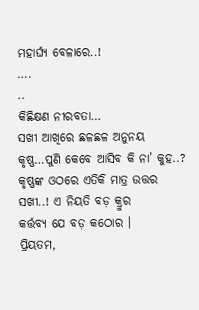ମହାର୍ଘ୍ୟ ବେଳାରେ..!
….
..
କିଛିକ୍ଷଣ ନୀରବତା…
ସଖୀ ଆଖିରେ ଛଳଛଳ ଅନୁନୟ
କୃଷ୍ଣ…ପୁଣି କେବେ ଆସିବ କି ନା’ କୁହ..?
କୃଷ୍ଣଙ୍କ ଓଠରେ ଏତିକି ମାତ୍ର ଉତ୍ତର
ସଖୀ..! ଏ ନିୟତି ବଡ଼ କ୍ରୁର
କର୍ତ୍ତବ୍ୟ ଯେ ବଡ଼ କଠୋର ।
ପ୍ରିୟତମ,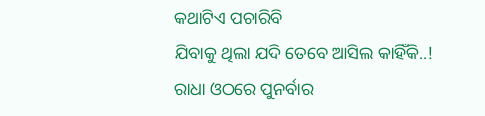କଥାଟିଏ ପଚାରିବି
ଯିବାକୁ ଥିଲା ଯଦି ତେବେ ଆସିଲ କାହିଁକି..!
ରାଧା ଓଠରେ ପୁନର୍ବାର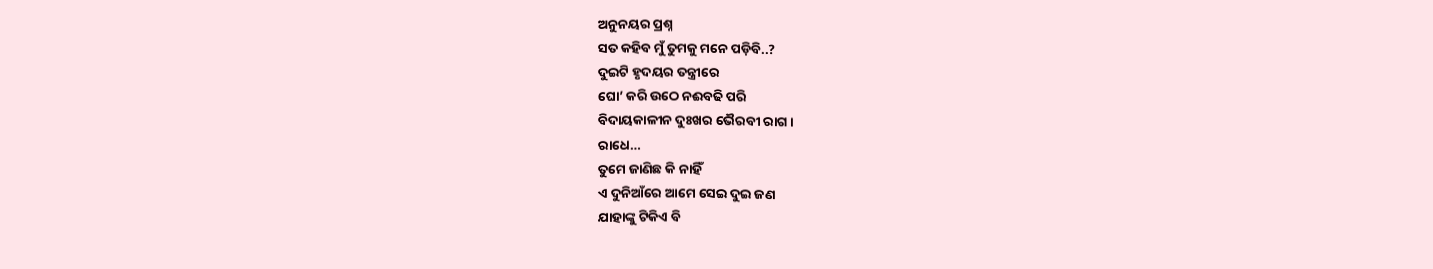ଅନୁନୟର ପ୍ରଶ୍ନ
ସତ କହିବ ମୁଁ ତୁମକୁ ମନେ ପଡ଼ିବି..?
ଦୁଇଟି ହୃଦୟର ତନ୍ତ୍ରୀରେ
ଘୋ’ କରି ଉଠେ ନଈବଢି ପରି
ବିଦାୟକାଳୀନ ଦୁଃଖର ଭୈରବୀ ରାଗ ।
ରାଧେ…
ତୁମେ ଜାଣିଛ କି ନାହିଁ
ଏ ଦୁନିଆଁରେ ଆମେ ସେଇ ଦୁଇ ଜଣ
ଯାହାଙ୍କୁ ଟିକିଏ ବି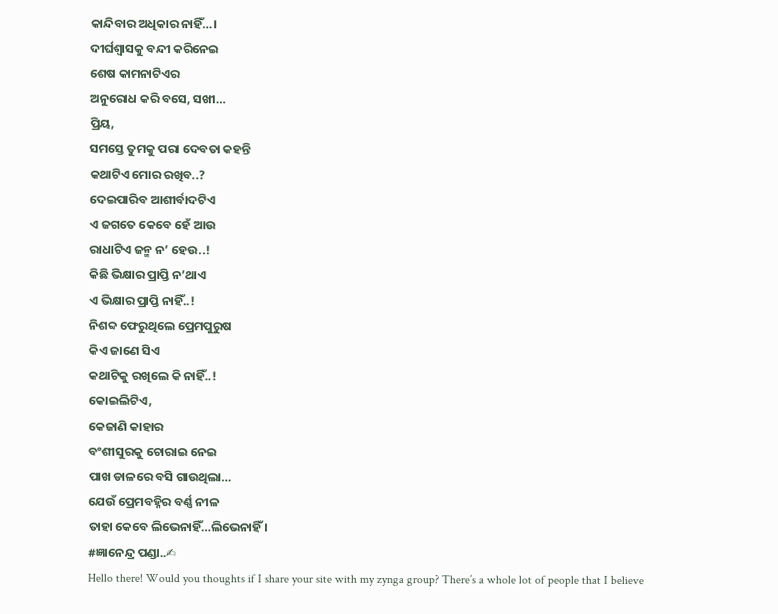କାନ୍ଦିବାର ଅଧିକାର ନାହିଁ…।
ଦୀର୍ଘଶ୍ଵାସକୁ ବନ୍ଦୀ କରିନେଇ
ଶେଷ କାମନାଟିଏର
ଅନୁରୋଧ କରି ବସେ, ସଖୀ…
ପ୍ରିୟ,
ସମସ୍ତେ ତୁମକୁ ପରା ଦେବତା କହନ୍ତି
କଥାଟିଏ ମୋର ରଖିବ..?
ଦେଇପାରିବ ଆଶୀର୍ବାଦଟିଏ
ଏ ଜଗତେ କେବେ ହେଁ ଆଉ
ରାଧାଟିଏ ଜନ୍ମ ନ’ ହେଉ..!
କିଛି ଭିକ୍ଷାର ପ୍ରାପ୍ତି ନ’ଥାଏ
ଏ ଭିକ୍ଷାର ପ୍ରାପ୍ତି ନାହିଁ..!
ନିଶବ୍ଦ ଫେରୁଥିଲେ ପ୍ରେମପୁରୁଷ
କିଏ ଜାଣେ ସିଏ
କଥାଟିକୁ ରଖିଲେ କି ନାହିଁ..!
କୋଇଲିଟିଏ,
କେଜାଣି କାହାର
ବଂଶୀସୁରକୁ ଚୋରାଇ ନେଇ
ପାଖ ଡାଳରେ ବସି ଗାଉଥିଲା…
ଯେଉଁ ପ୍ରେମବହ୍ନିର ବର୍ଣ୍ଣ ନୀଳ
ତାହା କେବେ ଲିଭେନାହିଁ…ଲିଭେନାହିଁ ।
#ଜ୍ଞାନେନ୍ଦ୍ର ପଣ୍ଡା..✍
Hello there! Would you thoughts if I share your site with my zynga group? There’s a whole lot of people that I believe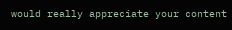would really appreciate your content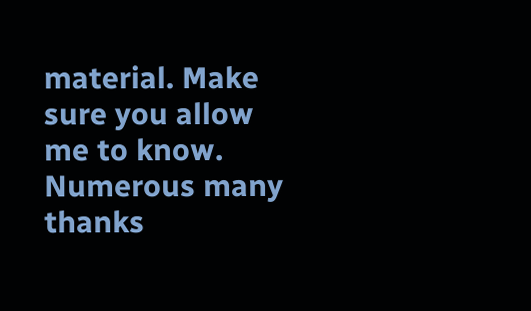material. Make sure you allow me to know. Numerous many thanks